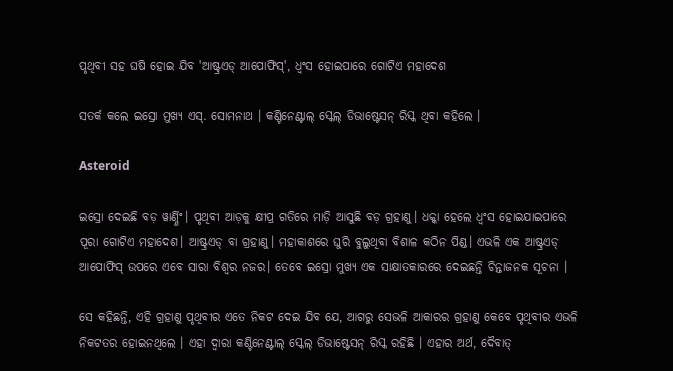ପୃଥିବୀ ସହ ଘଷି ହୋଇ ଯିବ 'ଆଷ୍ଟ୍ରଏଡ୍ ଆପୋଫିସ୍', ଧ୍ୱଂସ ହୋଇପାରେ ଗୋଟିଏ ମହାଦେଶ

ସତର୍କ କଲେ ଇସ୍ରୋ ମୁଖ୍ୟ ଏସ୍. ସୋମନାଥ । କଣ୍ଟିନେଣ୍ଟାଲ୍ ସ୍କେଲ୍ ଡିଭାଷ୍ଟେସନ୍ ରିସ୍କ ଥିବା କହିଲେ ।

Asteroid

ଇସ୍ରୋ ଦେଇଛି ବଡ଼ ୱାର୍ଣ୍ଣିଂ। ପୃଥିବୀ ଆଡ଼କୁ କ୍ଷୀପ୍ର ଗତିରେ ମାଡ଼ି ଆସୁଛି ବଡ଼ ଗ୍ରହାଣୁ। ଧକ୍କା ହେଲେ ଧ୍ୱଂସ ହୋଇଯାଇପାରେ ପୂରା ଗୋଟିଏ ମହାଦେଶ। ଆଷ୍ଟ୍ରଏଡ୍ ବା ଗ୍ରହାଣୁ। ମହାକାଶରେ ଘୁରି ବୁଲୁଥିବା ବିଶାଳ କଠିନ ପିଣ୍ଡ। ଏଭଳି ଏକ ଆଷ୍ଟ୍ରଏଡ୍ ଆପୋଫିସ୍ ଉପରେ ଏବେ ସାରା ବିଶ୍ବର ନଜର। ତେବେ ଇସ୍ରୋ ମୁଖ୍ୟ ଏକ ସାକ୍ଷାତକାରରେ ଦେଇଛନ୍ତି ଚିନ୍ତାଜନକ ସୂଚନା ।

ସେ କହିଛନ୍ତି, ଏହି ଗ୍ରହାଣୁ ପୃଥିବୀର ଏତେ ନିକଟ ଦେଇ ଯିବ ଯେ, ଆଗରୁ ସେଭଳି ଆକାରର ଗ୍ରହାଣୁ କେବେ ପୃଥିବୀର ଏଭଳି ନିକଟତର ହୋଇନଥିଲେ । ଏହା ଦ୍ୱାରା କଣ୍ଟିନେଣ୍ଟାଲ୍ ସ୍କେଲ୍ ଡିଭାଷ୍ଟେସନ୍ ରିସ୍କ ରହିଛି । ଏହାର ଅର୍ଥ, ଦୈବାତ୍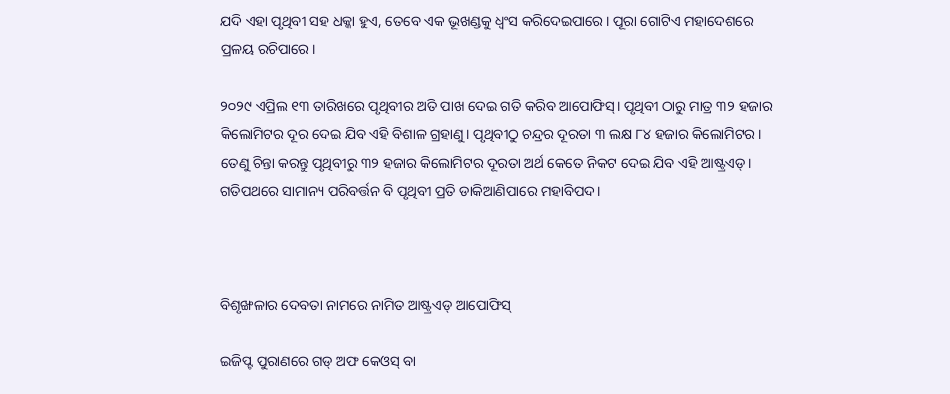ଯଦି ଏହା ପୃଥିବୀ ସହ ଧକ୍କା ହୁଏ, ତେବେ ଏକ ଭୂଖଣ୍ଡକୁ ଧ୍ୱଂସ କରିଦେଇପାରେ। ପୂରା ଗୋଟିଏ ମହାଦେଶରେ ପ୍ରଳୟ ରଚିପାରେ।

୨୦୨୯ ଏପ୍ରିଲ ୧୩ ତାରିଖରେ ପୃଥିବୀର ଅତି ପାଖ ଦେଇ ଗତି କରିବ ଆପୋଫିସ୍। ପୃଥିବୀ ଠାରୁ ମାତ୍ର ୩୨ ହଜାର କିଲୋମିଟର ଦୂର ଦେଇ ଯିବ ଏହି ବିଶାଳ ଗ୍ରହାଣୁ। ପୃଥିବୀଠୁ ଚନ୍ଦ୍ରର ଦୂରତା ୩ ଲକ୍ଷ ୮୪ ହଜାର କିଲୋମିଟର । ତେଣୁ ଚିନ୍ତା କରନ୍ତୁ ପୃଥିବୀରୁ ୩୨ ହଜାର କିଲୋମିଟର ଦୂରତା ଅର୍ଥ କେତେ ନିକଟ ଦେଇ ଯିବ ଏହି ଆଷ୍ଟ୍ରଏଡ୍। ଗତିପଥରେ ସାମାନ୍ୟ ପରିବର୍ତ୍ତନ ବି ପୃଥିବୀ ପ୍ରତି ଡାକିଆଣିପାରେ ମହାବିପଦ।



ବିଶୃଙ୍ଖଳାର ଦେବତା ନାମରେ ନାମିତ ଆଷ୍ଟ୍ରଏଡ୍ ଆପୋଫିସ୍

ଇଜିପ୍ଟ ପୁରାଣରେ ଗଡ୍ ଅଫ କେଓସ୍ ବା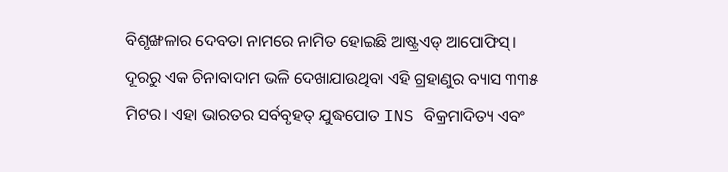ବିଶୃଙ୍ଖଳାର ଦେବତା ନାମରେ ନାମିତ ହୋଇଛି ଆଷ୍ଟ୍ରଏଡ୍ ଆପୋଫିସ୍। ଦୂରରୁ ଏକ ଚିନାବାଦାମ ଭଳି ଦେଖାଯାଉଥିବା ଏହି ଗ୍ରହାଣୁର ବ୍ୟାସ ୩୩୫ ମିଟର। ଏହା ଭାରତର ସର୍ବବୃହତ୍ ଯୁଦ୍ଧପୋତ INS ବିକ୍ରମାଦିତ୍ୟ ଏବଂ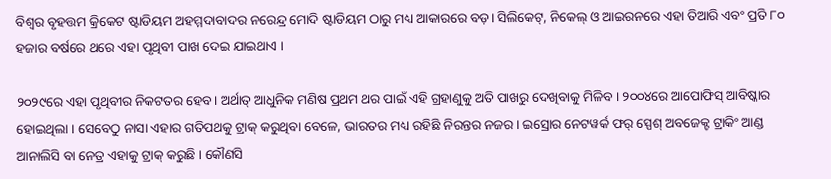ବିଶ୍ୱର ବୃହତ୍ତମ କ୍ରିକେଟ ଷ୍ଟାଡିୟମ ଅହମ୍ମଦାବାଦର ନରେନ୍ଦ୍ର ମୋଦି ଷ୍ଟାଡିୟମ ଠାରୁ ମଧ୍ୟ ଆକାରରେ ବଡ଼। ସିଲିକେଟ୍, ନିକେଲ୍ ଓ ଆଇରନରେ ଏହା ତିଆରି ଏବଂ ପ୍ରତି ୮୦ ହଜାର ବର୍ଷରେ ଥରେ ଏହା ପୃଥିବୀ ପାଖ ଦେଇ ଯାଇଥାଏ ।

୨୦୨୯ରେ ଏହା ପୃଥିବୀର ନିକଟତର ହେବ। ଅର୍ଥାତ୍ ଆଧୁନିକ ମଣିଷ ପ୍ରଥମ ଥର ପାଇଁ ଏହି ଗ୍ରହାଣୁକୁ ଅତି ପାଖରୁ ଦେଖିବାକୁ ମିଳିବ । ୨୦୦୪ରେ ଆପୋଫିସ୍ ଆବିଷ୍କାର ହୋଇଥିଲା । ସେବେଠୁ ନାସା ଏହାର ଗତିପଥକୁ ଟ୍ରାକ୍ କରୁଥିବା ବେଳେ, ଭାରତର ମଧ୍ୟ ରହିଛି ନିରନ୍ତର ନଜର। ଇସ୍ରୋର ନେଟୱର୍କ ଫର୍ ସ୍ପେଶ୍ ଅବଜେକ୍ଟ ଟ୍ରାକିଂ ଆଣ୍ଡ ଆନାଲିସି ବା ନେତ୍ର ଏହାକୁ ଟ୍ରାକ୍ କରୁଛି । କୌଣସି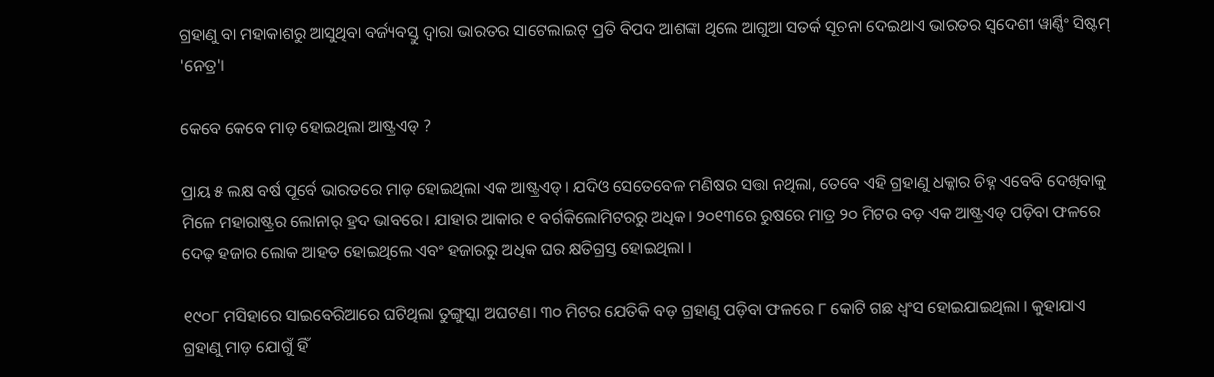ଗ୍ରହାଣୁ ବା ମହାକାଶରୁ ଆସୁଥିବା ବର୍ଜ୍ୟବସ୍ତୁ ଦ୍ବାରା ଭାରତର ସାଟେଲାଇଟ୍ ପ୍ରତି ବିପଦ ଆଶଙ୍କା ଥିଲେ ଆଗୁଆ ସତର୍କ ସୂଚନା ଦେଇଥାଏ ଭାରତର ସ୍ବଦେଶୀ ୱାର୍ଣ୍ଣିଂ ସିଷ୍ଟମ୍ 'ନେତ୍ର'।

କେବେ କେବେ ମାଡ଼ ହୋଇଥିଲା ଆଷ୍ଟ୍ରଏଡ୍‌ ?

ପ୍ରାୟ ୫ ଲକ୍ଷ ବର୍ଷ ପୂର୍ବେ ଭାରତରେ ମାଡ଼ ହୋଇଥିଲା ଏକ ଆଷ୍ଟ୍ରଏଡ୍। ଯଦିଓ ସେତେବେଳ ମଣିଷର ସତ୍ତା ନଥିଲା, ତେବେ ଏହି ଗ୍ରହାଣୁ ଧକ୍କାର ଚିହ୍ନ ଏବେବି ଦେଖିବାକୁ ମିଳେ ମହାରାଷ୍ଟ୍ରର ଲୋନାର୍ ହ୍ରଦ ଭାବରେ। ଯାହାର ଆକାର ୧ ବର୍ଗକିଲୋମିଟରରୁ ଅଧିକ। ୨୦୧୩ରେ ରୁଷରେ ମାତ୍ର ୨୦ ମିଟର ବଡ଼ ଏକ ଆଷ୍ଟ୍ରଏଡ୍ ପଡ଼ିବା ଫଳରେ ଦେଢ଼ ହଜାର ଲୋକ ଆହତ ହୋଇଥିଲେ ଏବଂ ହଜାରରୁ ଅଧିକ ଘର କ୍ଷତିଗ୍ରସ୍ତ ହୋଇଥିଲା ।

୧୯୦୮ ମସିହାରେ ସାଇବେରିଆରେ ଘଟିଥିଲା ତୁଙ୍ଗୁସ୍କା ଅଘଟଣ। ୩୦ ମିଟର ଯେତିକି ବଡ଼ ଗ୍ରହାଣୁ ପଡ଼ିବା ଫଳରେ ୮ କୋଟି ଗଛ ଧ୍ବଂସ ହୋଇଯାଇଥିଲା । କୁହାଯାଏ ଗ୍ରହାଣୁ ମାଡ଼ ଯୋଗୁଁ ହିଁ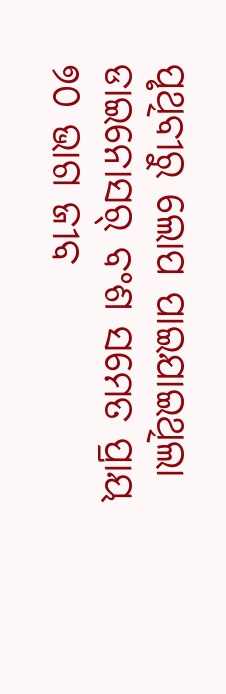ପୃଥିବୀରୁ ଲୋପ ପାଇଯାଇଥିଲା ଡାଇନୋସର୍ ବଂଶ ସମେତ ପ୍ରାୟ ୭୦ ଭାଗ ଜୀବ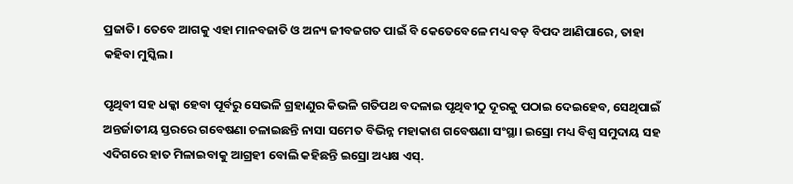ପ୍ରଜାତି। ତେବେ ଆଗକୁ ଏହା ମାନବଜାତି ଓ ଅନ୍ୟ ଜୀବଜଗତ ପାଇଁ ବି କେତେବେଳେ ମଧ୍ୟ ବଡ଼ ବିପଦ ଆଣିପାରେ, ତାହା କହିବା ମୁସ୍କିଲ।

ପୃଥିବୀ ସହ ଧକ୍କା ହେବା ପୂର୍ବରୁ ସେଭଳି ଗ୍ରହାଣୁର କିଭଳି ଗତିପଥ ବଦଳାଇ ପୃଥିବୀଠୁ ଦୂରକୁ ପଠାଇ ଦେଇହେବ, ସେଥିପାଇଁ ଅନ୍ତର୍ଜାତୀୟ ସ୍ତରରେ ଗବେଷଣା ଚଳାଇଛନ୍ତି ନାସା ସମେତ ବିଭିନ୍ନ ମହାକାଶ ଗବେଷଣା ସଂସ୍ଥା। ଇସ୍ରୋ ମଧ୍ୟ ବିଶ୍ୱ ସମୁଦାୟ ସହ ଏଦିଗରେ ହାତ ମିଳାଇବାକୁ ଆଗ୍ରହୀ ବୋଲି କହିଛନ୍ତି ଇସ୍ରୋ ଅଧ୍ୟକ୍ଷ ଏସ୍.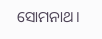ସୋମନାଥ।